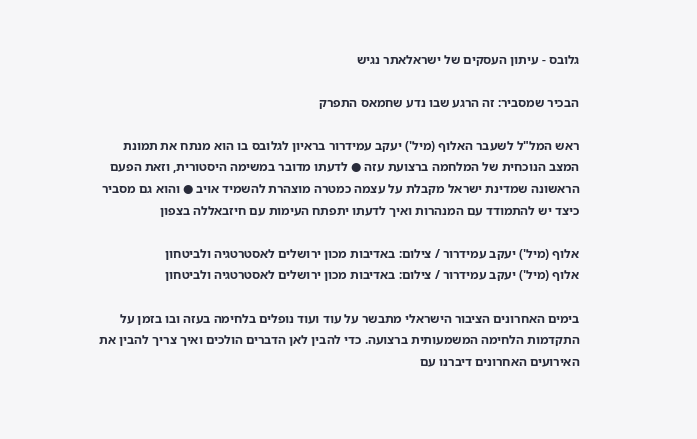גלובס - עיתון העסקים של ישראלאתר נגיש

הבכיר שמסביר: זה הרגע שבו נדע שחמאס התפרק

ראש המל"ל לשעבר האלוף (מיל') יעקב עמידרור בראיון לגלובס בו הוא מנתח את תמונת המצב הנוכחית של המלחמה ברצועת עזה ● לדעתו מדובר במשימה היסטורית, וזאת הפעם הראשונה שמדינת ישראל מקבלת על עצמה כמטרה מוצהרת להשמיד אויב ● והוא גם מסביר כיצד יש להתמודד עם המנהרות ואיך לדעתו יתפתח העימות עם חיזבאללה בצפון

אלוף (מיל') יעקב עמידרור / צילום: באדיבות מכון ירושלים לאסטרטגיה ולביטחון
אלוף (מיל') יעקב עמידרור / צילום: באדיבות מכון ירושלים לאסטרטגיה ולביטחון

בימים האחרונים הציבור הישראלי מתבשר על עוד ועוד נופלים בלחימה בעזה ובו בזמן על התקדמות הלחימה המשמעותית ברצועה. כדי להבין לאן הדברים הולכים ואיך צריך להבין את האירועים האחרונים דיברנו עם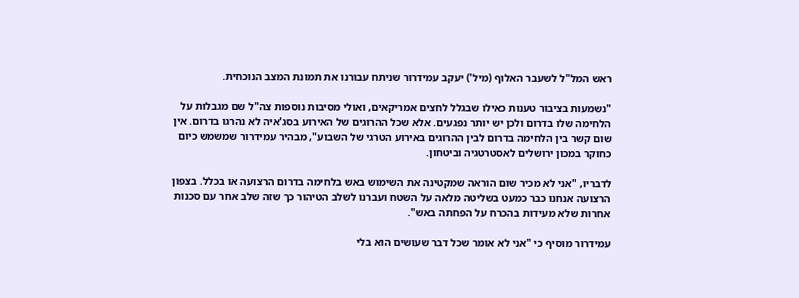ראש המל"ל לשעבר האלוף (מיל') יעקב עמידרור שניתח עבורנו את תמונת המצב הנוכחית.

"נשמעות בציבור טענות כאילו שבגלל לחצים אמריקאים, ואולי מסיבות נוספות צה"ל שם מגבלות על הלחימה שלו בדרום ולכן יש יותר נפגעים. אלא שכל ההרוגים של האירוע בסג'איה לא נהרגו בדרום. אין שום קשר בין הלחימה בדרום לבין ההרוגים באירוע הטרגי של השבוע", מבהיר עמידרור שמשמש כיום כחוקר במכון ירושלים לאסטרטגיה וביטחון.

לדבריו, "אני לא מכיר שום הוראה שמקטינה את השימוש באש בלחימה בדרום הרצועה או בכלל. בצפון הרצועה אנחנו כבר כמעט בשליטה מלאה על השטח ועברנו לשלב הטיהור כך שזה שלב אחר עם סכנות אחרות שלא מעידות בהכרח על הפחתה באש".

עמידרור מוסיף כי "אני לא אומר שכל דבר שעושים הוא בלי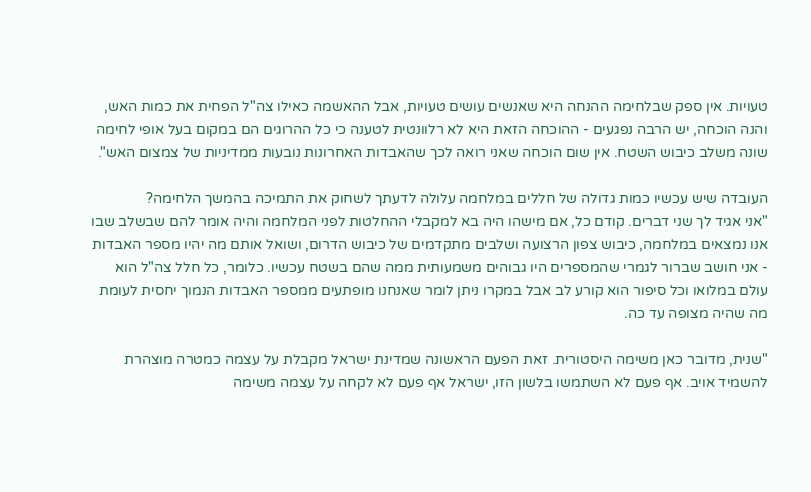טעויות. אין ספק שבלחימה ההנחה היא שאנשים עושים טעויות, אבל ההאשמה כאילו צה"ל הפחית את כמות האש, והנה הוכחה, יש הרבה נפגעים - ההוכחה הזאת היא לא רלוונטית לטענה כי כל ההרוגים הם במקום בעל אופי לחימה שונה משלב כיבוש השטח. אין שום הוכחה שאני רואה לכך שהאבדות האחרונות נובעות ממדיניות של צמצום האש".

העובדה שיש עכשיו כמות גדולה של חללים במלחמה עלולה לדעתך לשחוק את התמיכה בהמשך הלחימה?
"אני אגיד לך שני דברים. קודם כל, אם מישהו היה בא למקבלי ההחלטות לפני המלחמה והיה אומר להם שבשלב שבו אנו נמצאים במלחמה, כיבוש צפון הרצועה ושלבים מתקדמים של כיבוש הדרום, ושואל אותם מה יהיו מספר האבדות - אני חושב שברור לגמרי שהמספרים היו גבוהים משמעותית ממה שהם בשטח עכשיו. כלומר, כל חלל צה"ל הוא עולם במלואו וכל סיפור הוא קורע לב אבל במקרו ניתן לומר שאנחנו מופתעים ממספר האבדות הנמוך יחסית לעומת מה שהיה מצופה עד כה.

"שנית, מדובר כאן משימה היסטורית. זאת הפעם הראשונה שמדינת ישראל מקבלת על עצמה כמטרה מוצהרת להשמיד אויב. אף פעם לא השתמשו בלשון הזו, ישראל אף פעם לא לקחה על עצמה משימה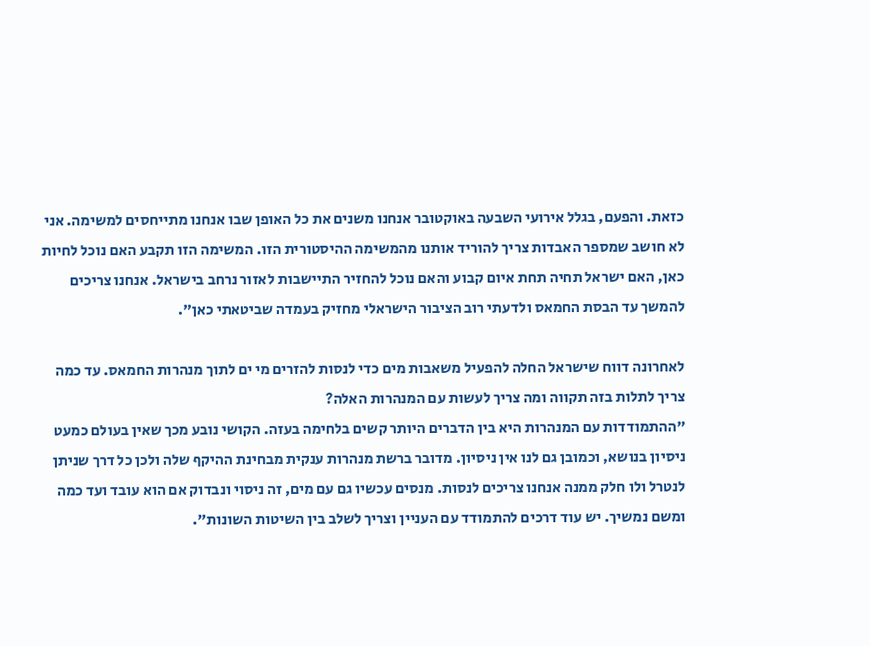כזאת. והפעם, בגלל אירועי השבעה באוקטובר אנחנו משנים את כל האופן שבו אנחנו מתייחסים למשימה. אני לא חושב שמספר האבדות צריך להוריד אותנו מהמשימה ההיסטורית הזו. המשימה הזו תקבע האם נוכל לחיות כאן, האם ישראל תחיה תחת איום קבוע והאם נוכל להחזיר התיישבות לאזור נרחב בישראל. אנחנו צריכים להמשך עד הבסת החמאס ולדעתי רוב הציבור הישראלי מחזיק בעמדה שביטאתי כאן".

לאחרונה דווח שישראל החלה להפעיל משאבות מים כדי לנסות להזרים מי ים לתוך מנהרות החמאס. עד כמה צריך לתלות בזה תקווה ומה צריך לעשות עם המנהרות האלה?
"ההתמודדות עם המנהרות היא בין הדברים היותר קשים בלחימה בעזה. הקושי נובע מכך שאין בעולם כמעט ניסיון בנושא, וכמובן גם לנו אין ניסיון. מדובר ברשת מנהרות ענקית מבחינת ההיקף שלה ולכן כל דרך שניתן לנטרל ולו חלק ממנה אנחנו צריכים לנסות. מנסים עכשיו גם עם מים, זה ניסוי ונבדוק אם הוא עובד ועד כמה ומשם נמשיך. יש עוד דרכים להתמודד עם העניין וצריך לשלב בין השיטות השונות".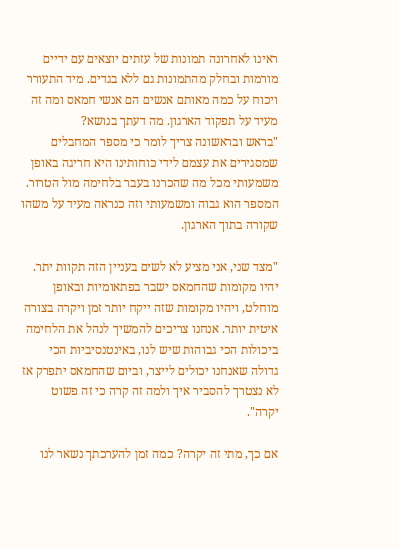ראינו לאחרונה תמונות של עזתים יוצאים עם ידיים מורמות ובחלק מהתמונות גם ללא בגדים. מיד התעורר ויכוח על כמה מאותם אנשים הם אנשי חמאס ומה זה מעיד על תפקוד הארגון. מה דעתך בנושא?
"בראש ובראשונה צריך לומר כי מספר המחבלים שמסגירים את עצמם לידי כוחותינו היא חריגה באופן משמעותי מכל מה שהכרנו בעבר בלחימה מול הטרור. המספר הוא גבוה ומשמעותי וזה כנראה מעיד על משהו שקורה בתוך הארגון.

"מצד שני, אני מציע לא לשים בעניין הזה תקוות יתר. יהיו מקומות שהחמאס ישבר בפתאומיות ובאופן מוחלט, ויהיו מקומות שזה ייקח יותר זמן ויקרה בצורה איטית יותר. אנחנו צריכים להמשיך לנהל את הלחימה ביכולות הכי גבוהות שיש לנו, באינטנסיביות הכי גדולה שאנחנו יכולים לייצר, וביום שהחמאס יתפרק אז לא נצטרך להסביר איך ולמה זה קרה כי זה פשוט יקרה".

אם כך, מתי זה יקרה? כמה זמן להערכתך נשאר לנו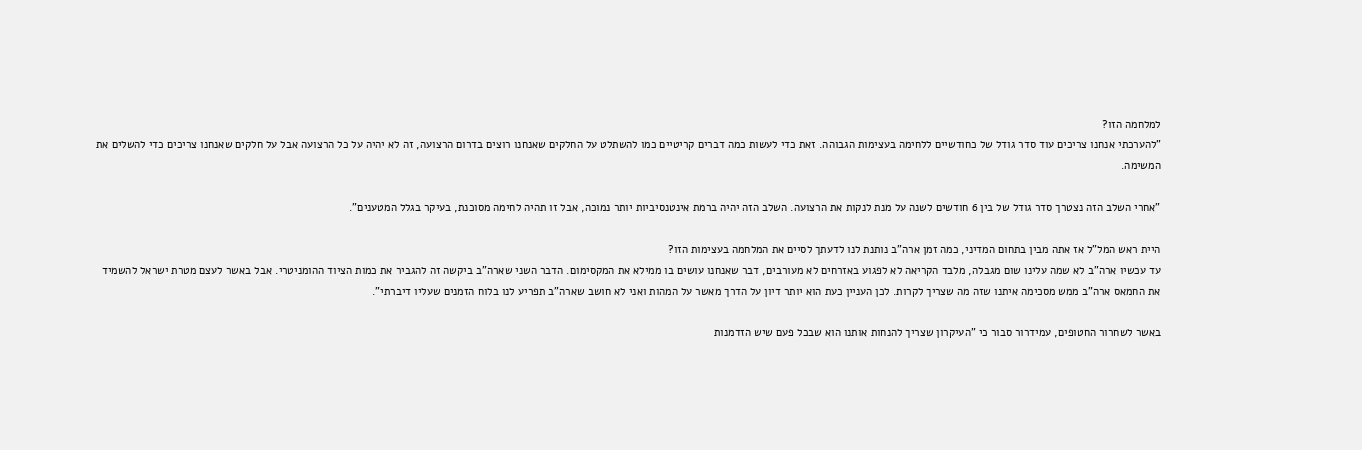למלחמה הזו?
"להערכתי אנחנו צריכים עוד סדר גודל של כחודשיים ללחימה בעצימות הגבוהה. זאת כדי לעשות כמה דברים קריטיים כמו להשתלט על החלקים שאנחנו רוצים בדרום הרצועה, זה לא יהיה על כל הרצועה אבל על חלקים שאנחנו צריכים כדי להשלים את המשימה.

"אחרי השלב הזה נצטרך סדר גודל של בין 6 חודשים לשנה על מנת לנקות את הרצועה. השלב הזה יהיה ברמת אינטנסיביות יותר נמוכה, אבל זו תהיה לחימה מסוכנת, בעיקר בגלל המטענים".

היית ראש המל"ל אז אתה מבין בתחום המדיני, כמה זמן ארה"ב נותנת לנו לדעתך לסיים את המלחמה בעצימות הזו?
עד עכשיו ארה"ב לא שמה עלינו שום מגבלה, מלבד הקריאה לא לפגוע באזרחים לא מעורבים, דבר שאנחנו עושים בו ממילא את המקסימום. הדבר השני שארה"ב ביקשה זה להגביר את כמות הציוד ההומניטרי. אבל באשר לעצם מטרת ישראל להשמיד את החמאס ארה"ב ממש מסכימה איתנו שזה מה שצריך לקרות. לכן העניין כעת הוא יותר דיון על הדרך מאשר על המהות ואני לא חושב שארה"ב תפריע לנו בלוח הזמנים שעליו דיברתי".

באשר לשחרור החטופים, עמידרור סבור כי "העיקרון שצריך להנחות אותנו הוא שבכל פעם שיש הזדמנות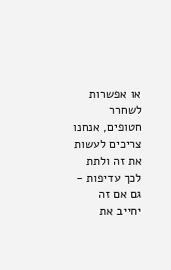או אפשרות לשחרר חטופים, אנחנו צריכים לעשות את זה ולתת לכך עדיפות - גם אם זה יחייב את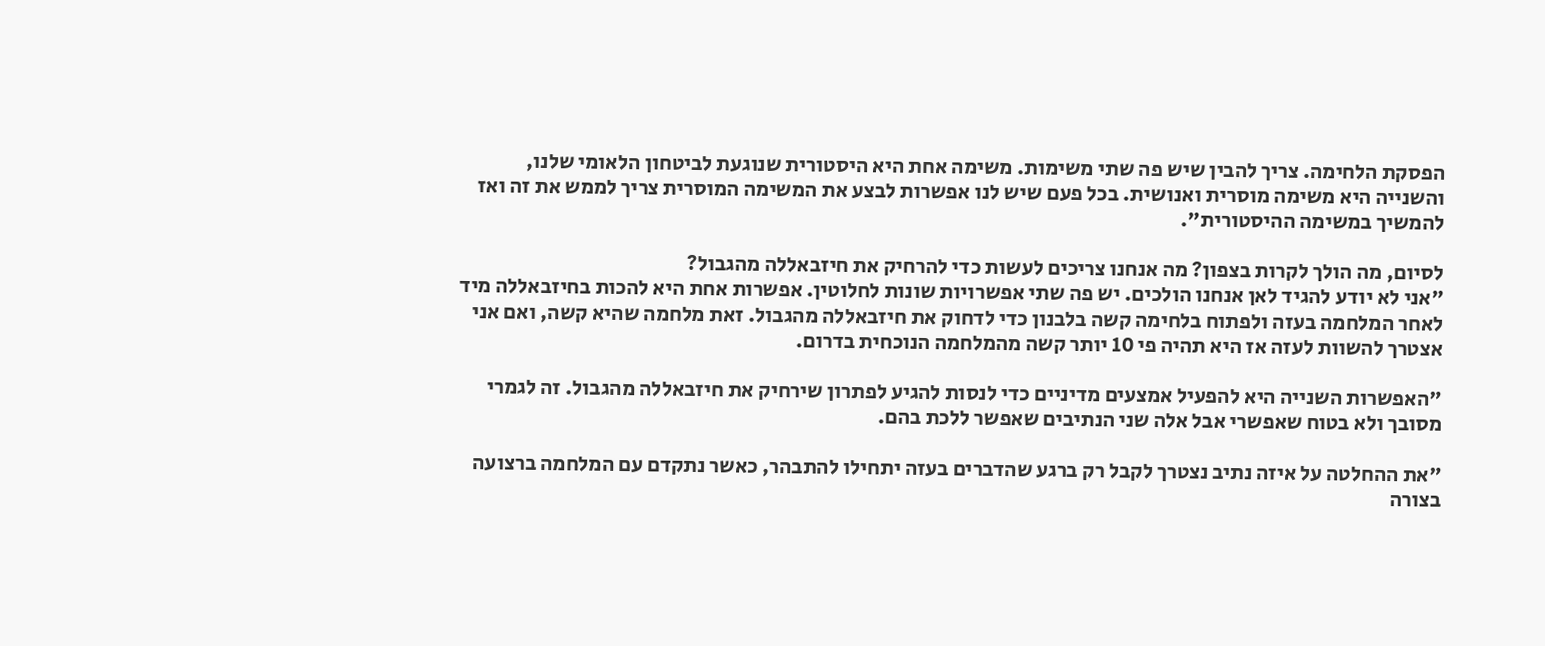הפסקת הלחימה. צריך להבין שיש פה שתי משימות. משימה אחת היא היסטורית שנוגעת לביטחון הלאומי שלנו, והשנייה היא משימה מוסרית ואנושית. בכל פעם שיש לנו אפשרות לבצע את המשימה המוסרית צריך לממש את זה ואז להמשיך במשימה ההיסטורית".

לסיום, מה הולך לקרות בצפון? מה אנחנו צריכים לעשות כדי להרחיק את חיזבאללה מהגבול?
"אני לא יודע להגיד לאן אנחנו הולכים. יש פה שתי אפשרויות שונות לחלוטין. אפשרות אחת היא להכות בחיזבאללה מיד לאחר המלחמה בעזה ולפתוח בלחימה קשה בלבנון כדי לדחוק את חיזבאללה מהגבול. זאת מלחמה שהיא קשה, ואם אני אצטרך להשוות לעזה אז היא תהיה פי 10 יותר קשה מהמלחמה הנוכחית בדרום.

"האפשרות השנייה היא להפעיל אמצעים מדיניים כדי לנסות להגיע לפתרון שירחיק את חיזבאללה מהגבול. זה לגמרי מסובך ולא בטוח שאפשרי אבל אלה שני הנתיבים שאפשר ללכת בהם.

"את ההחלטה על איזה נתיב נצטרך לקבל רק ברגע שהדברים בעזה יתחילו להתבהר, כאשר נתקדם עם המלחמה ברצועה בצורה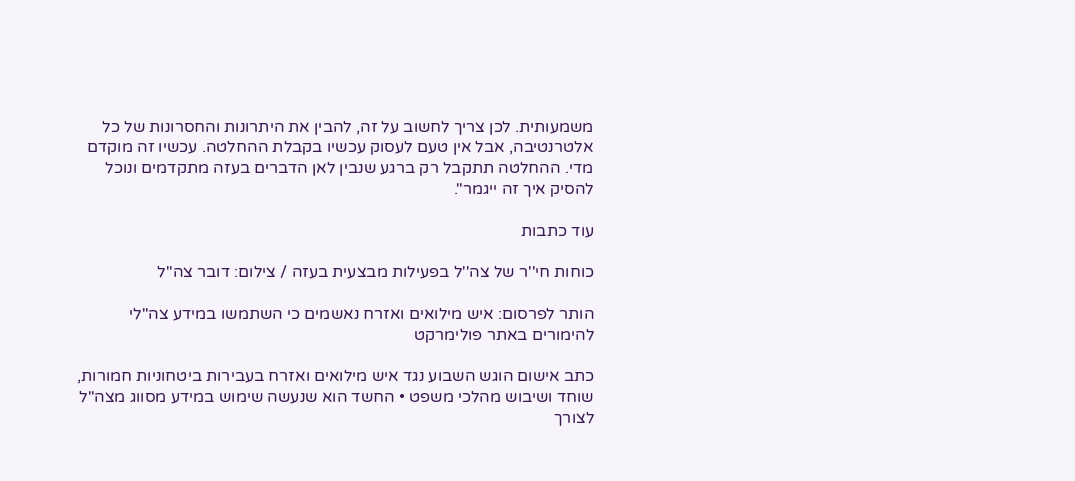משמעותית. לכן צריך לחשוב על זה, להבין את היתרונות והחסרונות של כל אלטרנטיבה, אבל אין טעם לעסוק עכשיו בקבלת ההחלטה. עכשיו זה מוקדם מדי. ההחלטה תתקבל רק ברגע שנבין לאן הדברים בעזה מתקדמים ונוכל להסיק איך זה ייגמר".

עוד כתבות

כוחות חי''ר של צה''ל בפעילות מבצעית בעזה / צילום: דובר צה''ל

הותר לפרסום: איש מילואים ואזרח נאשמים כי השתמשו במידע צה"לי להימורים באתר פולימרקט

כתב אישום הוגש השבוע נגד איש מילואים ואזרח בעבירות ביטחוניות חמורות, שוחד ושיבוש מהלכי משפט • החשד הוא שנעשה שימוש במידע מסווג מצה"ל לצורך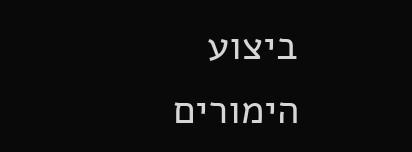ביצוע הימורים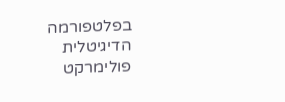בפלטפורמה הדיגיטלית פולימרקט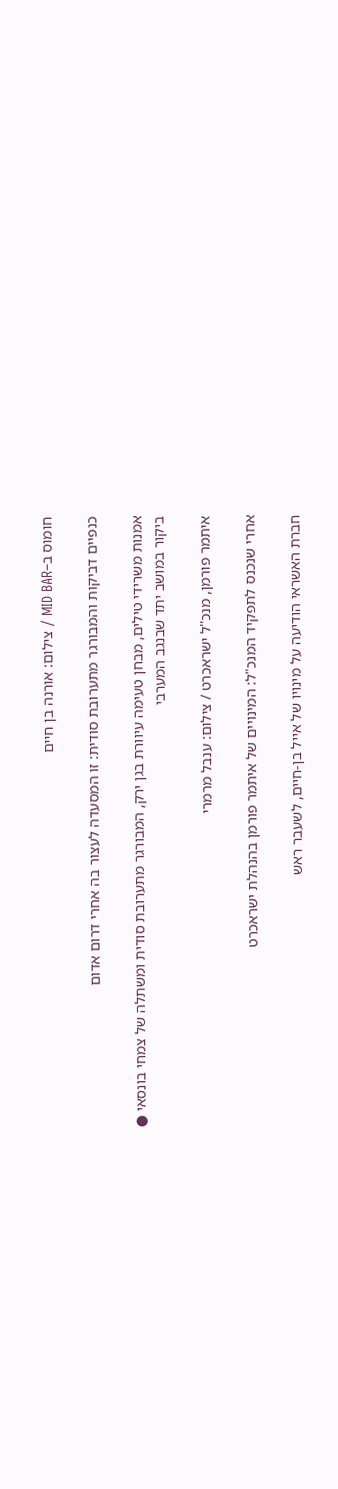חומוס ב–MID BAR / צילום: אורנה בן חיים

כנפיים דביקות והמבורגר מתערובת סודית: זו המסעדה לעצור בה אחרי דרום אדום

אמנות משרידי טילים, מבחן טעימה עיוורת בגן ירק, המבורגר מתערובת סודית ומשתלה של צמחי בונסאי ● ביקור במושב יתד שבנגב המערבי

איתמר פורמן, מנכ''ל ישראכרט / צילום: ענבל מרמרי

אחרי שנכנס לתפקיד המנכ"ל: המינויים של איתמר פורמן בהנהלת ישראכרט

חברת האשראי הודיעה על מינויו של אייל בן-חיים, לשעבר ראש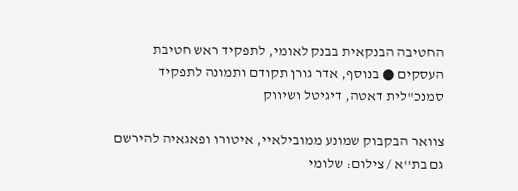החטיבה הבנקאית בבנק לאומי, לתפקיד ראש חטיבת העסקים ● בנוסף, אדר גורן תקודם ותמונה לתפקיד סמנכ"לית דאטה, דיגיטל ושיווק

צוואר הבקבוק שמונע ממובילאיי, איטורו ופאגאיה להירשם גם בת''א / צילום: שלומי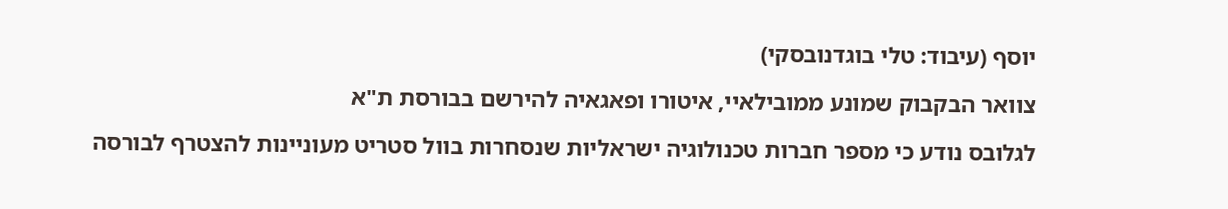יוסף (עיבוד: טלי בוגדנובסקי)

צוואר הבקבוק שמונע ממובילאיי, איטורו ופאגאיה להירשם בבורסת ת"א

לגלובס נודע כי מספר חברות טכנולוגיה ישראליות שנסחרות בוול סטריט מעוניינות להצטרף לבורסה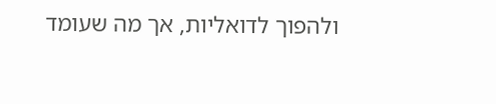ולהפוך לדואליות, אך מה שעומד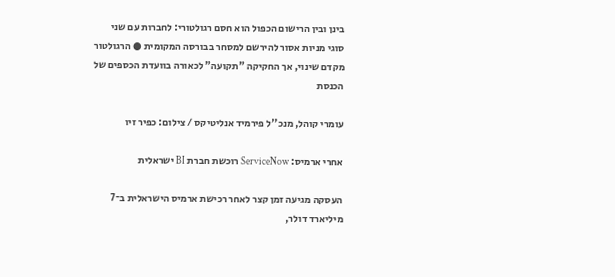בינן ובין הרישום הכפול הוא חסם רגולטורי: לחברות עם שני סוגי מניות אסור להירשם למסחר בבורסה המקומית ● הרגולטור מקדם שינוי, אך החקיקה "תקועה" לכאורה בוועדת הכספים של הכנסת

עומרי קוהל, מנכ''ל פירמיד אנליטיקס / צילום: כפיר זיו

אחרי ארמיס: ServiceNow רוכשת חברת BI ישראלית

העסקה מגיעה זמן קצר לאחר רכישת ארמיס הישראלית ב־7 מיליארד דולר,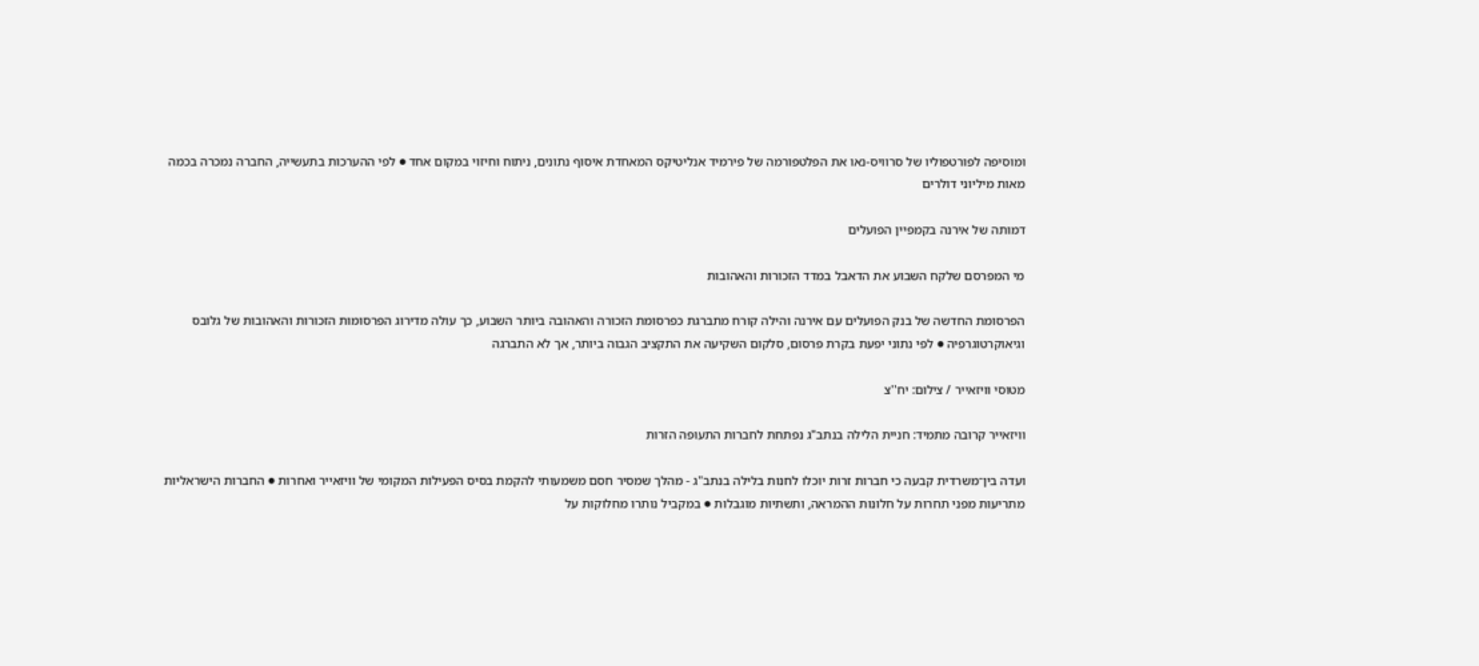ומוסיפה לפורטפוליו של סרוויס-נאו את הפלטפורמה של פירמיד אנליטיקס המאחדת איסוף נתונים, ניתוח וחיזוי במקום אחד ● לפי ההערכות בתעשייה, החברה נמכרה בכמה מאות מיליוני דולרים

דמותה של אירנה בקמפיין הפועלים

מי המפרסם שלקח השבוע את הדאבל במדד הזכורות והאהובות

הפרסומת החדשה של בנק הפועלים עם אירנה והילה קורח מתברגת כפרסומת הזכורה והאהובה ביותר השבוע, כך עולה מדירוג הפרסומות הזכורות והאהובות של גלובס וגיאוקרטוגרפיה ● לפי נתוני יפעת בקרת פרסום, סלקום השקיעה את התקציב הגבוה ביותר, אך לא התברגה

מטוסי וויזאייר / צילום: יח''צ

וויזאייר קרובה מתמיד: חניית הלילה בנתב"ג נפתחת לחברות התעופה הזרות

ועדה בין־משרדית קבעה כי חברות זרות יוכלו לחנות בלילה בנתב"ג - מהלך שמסיר חסם משמעותי להקמת בסיס הפעילות המקומי של וויזאייר ואחרות ● החברות הישראליות מתריעות מפני תחרות על חלונות ההמראה, ותשתיות מוגבלות ● במקביל נותרו מחלוקות על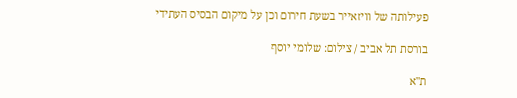פעילותה של וויזאייר בשעת חירום וכן על מיקום הבסיס העתידי

בורסת תל אביב / צילום: שלומי יוסף

ת"א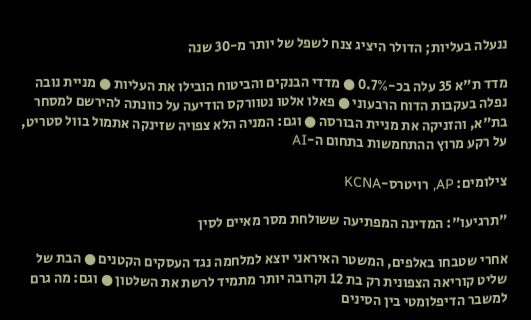ננעלה בעליות; הדולר היציג צנח לשפל של יותר מ-30 שנה

מדד ת"א 35 עלה בכ-0.7% ● מדדי הבנקים והביטוח הובילו את העליות ● מניית נובה נפלה בעקבות הדוח הרבעוני ● פאלו אלטו נטוורקס הודיעה על כוונתה להירשם למסחר בת"א, והזניקה את מניית הבורסה ● וגם: המניה הלא צפויה שזינקה אתמול בוול סטריט, על רקע מרוץ ההתחמשות בתחום ה-AI

צילומים: AP, רויטרס-KCNA

"תרגיעו": המדינה המפתיעה ששולחת מסר מאיים לסין

אחרי שטבחו באלפים, המשטר האיראני יוצא למלחמה נגד העסקים הקטנים ● הבת של שליט קוריאה הצפונית רק בת 12 וקרובה יותר מתמיד לרשת את השלטון ● וגם: מה גרם למשבר הדיפלומטי בין הסינים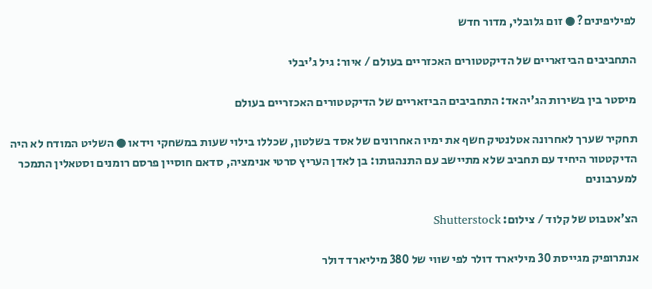לפיליפינים? ● זום גלובלי, מדור חדש

התחביבים הביזאריים של הדיקטטורים האכזריים בעולם / איור: גיל ג'יבלי

מיסטר בין בשירות הג'יהאד: התחביבים הביזאריים של הדיקטטורים האכזריים בעולם

תחקיר שערך לאחרונה אטלנטיק חשף את ימיו האחרונים של אסד בשלטון, שכללו בילוי שעות במשחקי וידאו ● השליט המודח לא היה הדיקטטור היחיד עם תחביב שלא מתיישב עם התנהגותו: בן לאדן העריץ סרטי אנימציה, סדאם חוסיין פרסם רומנים וסטאלין התמכר למערבונים

הצ'אטבוט של קלוד / צילום: Shutterstock

אנתרופיק מגייסת 30 מיליארד דולר לפי שווי של 380 מיליארד דולר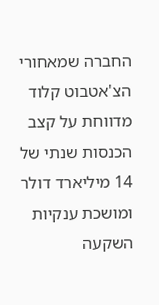החברה שמאחורי הצ'אטבוט קלוד מדווחת על קצב הכנסות שנתי של 14 מיליארד דולר ומושכת ענקיות השקעה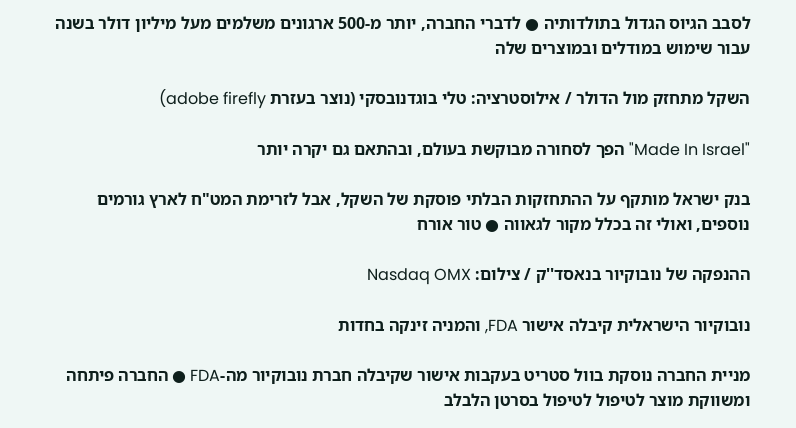לסבב הגיוס הגדול בתולדותיה ● לדברי החברה, יותר מ-500 ארגונים משלמים מעל מיליון דולר בשנה עבור שימוש במודלים ובמוצרים שלה

השקל מתחזק מול הדולר / אילוסטרציה: טלי בוגדנובסקי (נוצר בעזרת adobe firefly)

"Made In Israel" הפך לסחורה מבוקשת בעולם, ובהתאם גם יקרה יותר

בנק ישראל מותקף על ההתחזקות הבלתי פוסקת של השקל, אבל לזרימת המט"ח לארץ גורמים נוספים, ואולי זה בכלל מקור לגאווה ● טור אורח

ההנפקה של נובוקיור בנאסד''ק / צילום: Nasdaq OMX

נובוקיור הישראלית קיבלה אישור FDA, והמניה זינקה בחדות

מניית החברה נוסקת בוול סטריט בעקבות אישור שקיבלה חברת נובוקיור מה-FDA ● החברה פיתחה ומשווקת מוצר לטיפול לטיפול בסרטן הלבלב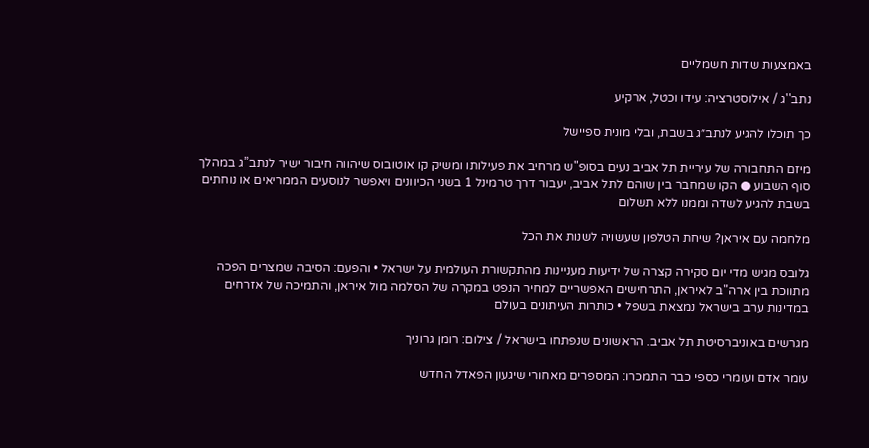באמצעות שדות חשמליים

נתב''ג / אילוסטרציה: עידו וכטל, ארקיע

כך תוכלו להגיע לנתב״ג בשבת, ובלי מונית ספיישל

מיזם התחבורה של עיריית תל אביב נעים בסופ"ש מרחיב את פעילותו ומשיק קו אוטובוס שיהווה חיבור ישיר לנתב”ג במהלך סוף השבוע ● הקו שמחבר בין שוהם לתל אביב, יעבור דרך טרמינל 1 בשני הכיוונים ויאפשר לנוסעים הממריאים או נוחתים בשבת להגיע לשדה וממנו ללא תשלום

מלחמה עם איראן? שיחת הטלפון שעשויה לשנות את הכל

גלובס מגיש מדי יום סקירה קצרה של ידיעות מעניינות מהתקשורת העולמית על ישראל • והפעם: הסיבה שמצרים הפכה מתווכת בין ארה"ב לאיראן, התרחישים האפשריים למחיר הנפט במקרה של הסלמה מול איראן, והתמיכה של אזרחים במדינות ערב בישראל נמצאת בשפל • כותרות העיתונים בעולם

מגרשים באוניברסיטת תל אביב. הראשונים שנפתחו בישראל / צילום: רומן גרוניך

עומר אדם ועומרי כספי כבר התמכרו: המספרים מאחורי שיגעון הפאדל החדש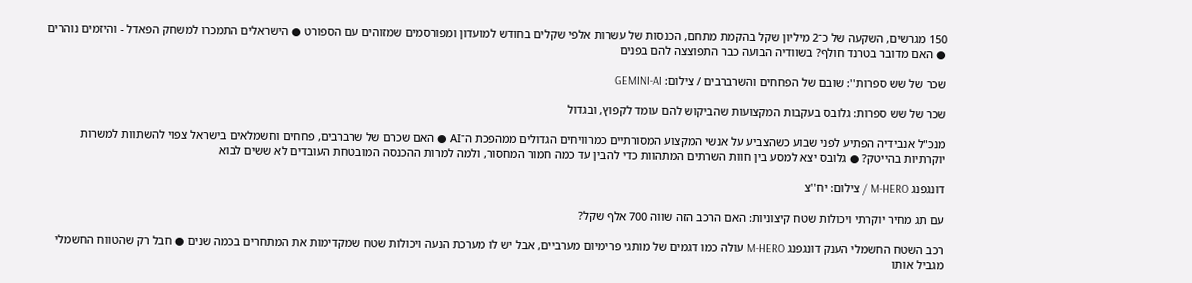150 מגרשים, השקעה של כ־2 מיליון שקל בהקמת מתחם, הכנסות של עשרות אלפי שקלים בחודש למועדון ומפורסמים שמזוהים עם הספורט ● הישראלים התמכרו למשחק הפאדל - והיזמים נוהרים ● האם מדובר בטרנד חולף? בשוודיה הבועה כבר התפוצצה להם בפנים

שכר של שש ספרות'': שובם של הפחחים והשרברבים / צילום: GEMINI-AI

שכר של שש ספרות: גלובס בעקבות המקצועות שהביקוש להם עומד לקפוץ, ובגדול

מנכ"ל אנבידיה הפתיע לפני שבוע כשהצביע על אנשי המקצוע המסורתיים כמרוויחים הגדולים ממהפכת ה־AI ● האם שכרם של שרברבים, פחחים וחשמלאים בישראל צפוי להשתוות למשרות יוקרתיות בהייטק? ● גלובס יצא למסע בין חוות השרתים המתהוות כדי להבין עד כמה חמור המחסור, ולמה למרות ההכנסה המובטחת העובדים לא ששים לבוא

דונגפנג M-HERO / צילום: יח''צ

עם תג מחיר יוקרתי ויכולות שטח קיצוניות: האם הרכב הזה שווה 700 אלף שקל?

רכב השטח החשמלי הענק דונגפנג M-HERO עולה כמו דגמים של מותגי פרימיום מערביים, אבל יש לו מערכת הנעה ויכולות שטח שמקדימות את המתחרים בכמה שנים ● חבל רק שהטווח החשמלי מגביל אותו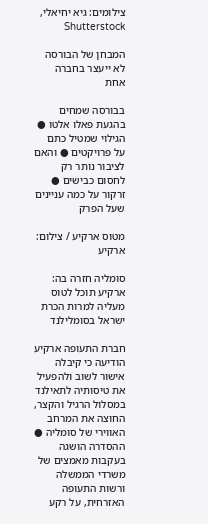צילומים: גיא יחיאלי, Shutterstock

המבחן של הבורסה לא ייעצר בחברה אחת

בבורסה שמחים בהגעת פאלו אלטו ● הגילוי שמטיל כתם על פרויקטים ● והאם לציבור נותר רק לחסום כבישים ● זרקור על כמה עניינים שעל הפרק

מטוס ארקיע / צילום: ארקיע

סומליה חזרה בה: ארקיע תוכל לטוס מעליה למרות הכרת ישראל בסומלילנד

חברת התעופה ארקיע הודיעה כי קיבלה אישור לשוב ולהפעיל את טיסותיה לתאילנד במסלול הרגיל והקצר, החוצה את המרחב האווירי של סומליה ● ההסדרה הושגה בעקבות מאמצים של משרדי הממשלה ורשות התעופה האזרחית, על רקע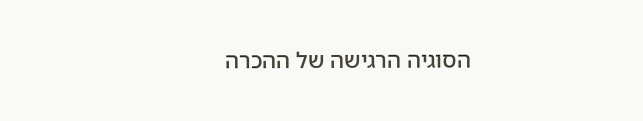הסוגיה הרגישה של ההכרה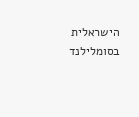הישראלית בסומלילנד